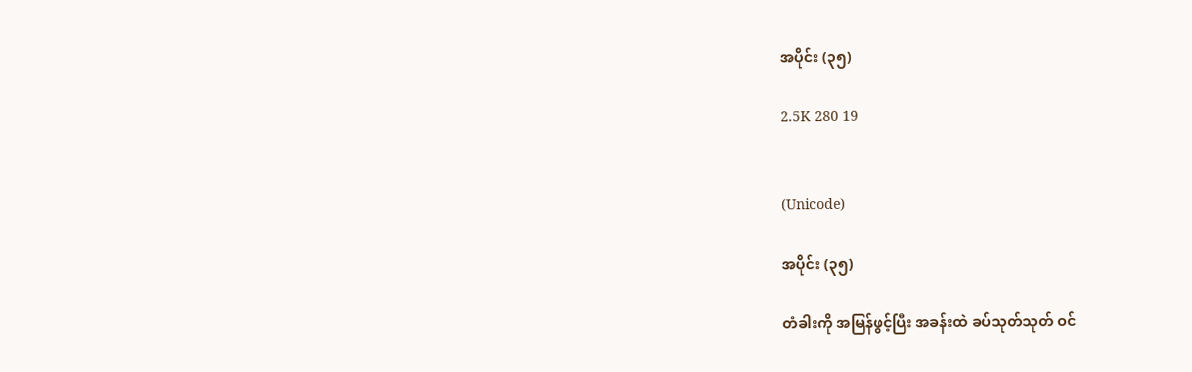အပိုင်း (၃၅)

2.5K 280 19


(Unicode)

အပိုင်း (၃၅)

တံခါးကို အမြန်ဖွင့်ပြီး အခန်းထဲ ခပ်သုတ်သုတ် ဝင်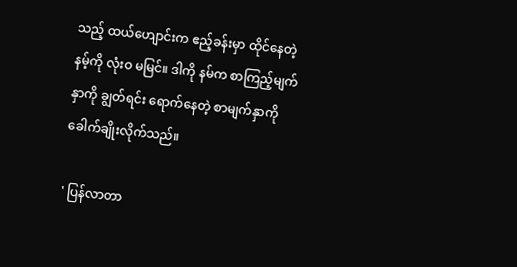သည့် ထယ်ဟျောင်းက ဧည့်ခန်းမှာ ထိုင်နေတဲ့ နမ့်ကို လုံးဝ မမြင်။ ဒါကို နမ်က စာကြည့်မျက်နှာကို ချွတ်ရင်း ရောက်နေတဲ့ စာမျက်နှာကို ခေါက်ချိုးလိုက်သည်။

' ပြန်လာ‌တာ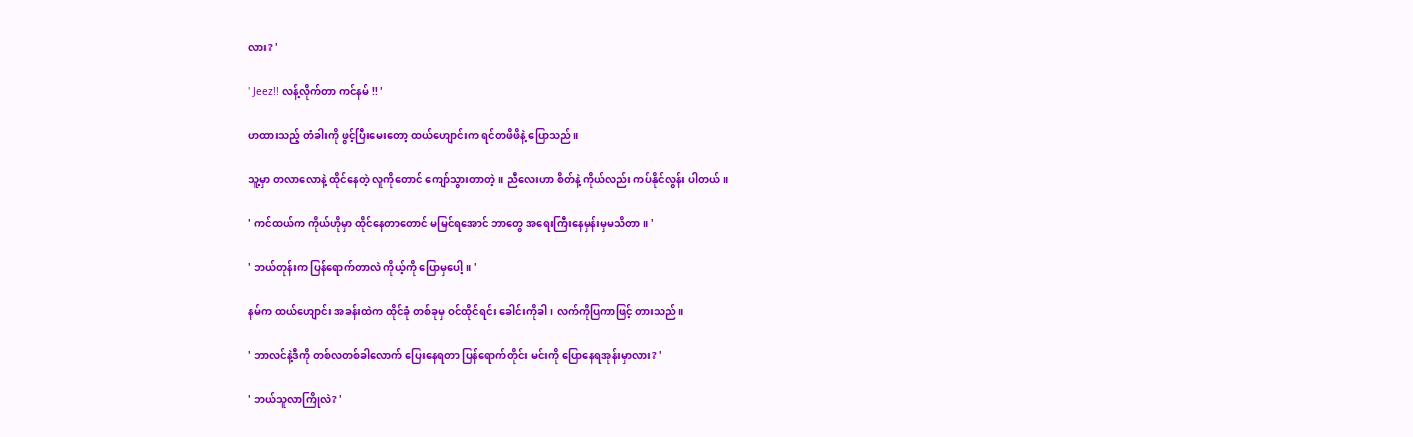လား? '

' Jeez!! လန့်လိုက်တာ ကင်နမ် !! '

ဟထားသည့် တံခါးကို ဖွင့်ပြီးမေးတော့ ထယ်ဟျောင်းက ရင်တဖိဖိနဲ့ ပြောသည်။

သူ့မှာ တလာလောနဲ့ ထိုင်နေတဲ့ လူကိုတောင် ကျော်သွားတာတဲ့။ ညီလေးဟာ စိတ်နဲ့ ကိုယ်လည်း ကပ်နိုင်လွန်း ပါတယ်။

' ကင်ထယ်က ကိုယ်ဟိုမှာ ထိုင်နေတာတောင် မမြင်ရအောင် ဘာတွေ အရေးကြီးနေမှန်းမှမသိတာ။ '

' ဘယ်တုန်းက ပြန်ရောက်တာလဲ ကိုယ့်ကို ပြောမှပေါ့။ '

နမ်က ထယ်ဟျောင်း အခန်းထဲက ထိုင်ခုံ တစ်ခုမှ ဝင်ထိုင်ရင်း ခေါင်းကိုခါ၊ လက်ကိုပြကာဖြင့် တားသည်။

' ဘာလင်နဲ့ဒီကို တစ်လတစ်ခါလောက် ပြေးနေရတာ ပြန်ရောက်တိုင်း မင်းကို ပြောနေရအုန်းမှာလား? '

' ဘယ်သူလာကြိုလဲ? '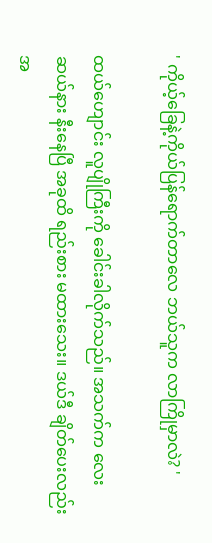' ကိုယ့်ခြေနဲ့ကိုယ်ပြန်ရောက်တာလေ ဘယ်သူက လာကြိုမှာလဲ? '

ထယ်ဟျောင်း လူပျိုကြီးကို ခေါင်းခါလိုက်သည်။ အသက်က လေးဆယ်နား နီးနေပြီ အခုထိ ရည်းစား မထားသေး။ ဒယ်ဒီ ချိတ်ပေးလည်း အ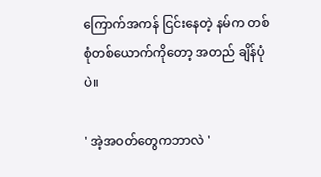ကြောက်အကန် ငြင်းနေတဲ့ နမ်က တစ်စုံတစ်ယောက်ကိုတော့ အတည် ချိန်ပုံပဲ။

' အဲ့အဝတ်တွေကဘာလဲ '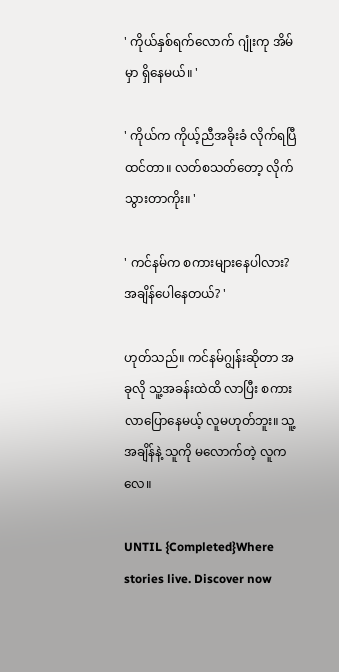' ကိုယ်နှစ်ရက်လောက် ဂျုံးကု အိမ်မှာ ရှိနေမယ်။ '

' ကိုယ်က ကိုယ့်ညီအခိုးခံ လိုက်ရပြီထင်တာ။ လတ်စသတ်တော့ လိုက်သွားတာကိုး။ '

' ကင်နမ်က စကားများနေပါလား? အချိန်ပေါနေတယ်? '

ဟုတ်သည်။ ကင်နမ်ဂျွန်းဆိုတာ အခုလို သူ့အခန်းထဲထိ လာပြီး စကားလာပြောနေမယ့် လူမဟုတ်ဘူး။ သူ့အချိန်နဲ့ သူကို မလောက်တဲ့ လူကလေ။

UNTIL {Completed}Where stories live. Discover now